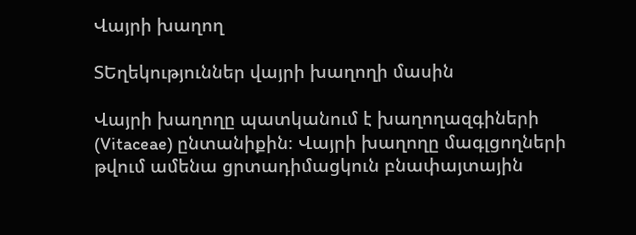Վայրի խաղող

ՏԵղեկություններ վայրի խաղողի մասին

Վայրի խաղողը պատկանում է խաղողազգիների (Vitaceae) ընտանիքին։ Վայրի խաղողը մագլցողների թվում ամենա ցրտադիմացկուն բնափայտային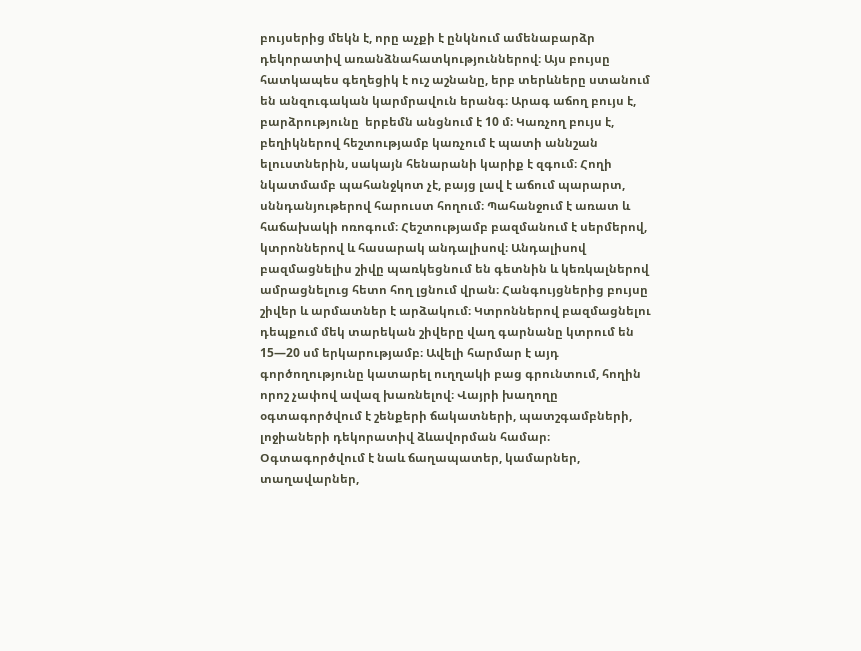բույսերից մեկն է, որը աչքի է ընկնում ամենաբարձր դեկորատիվ առանձնահատկություններով։ Այս բույսը հատկապես գեղեցիկ է ուշ աշնանը, երբ տերևները ստանում են անզուգական կարմրավուն երանգ։ Արագ աճող բույս է, բարձրությունը  երբեմն անցնում է 10 մ։ Կառչող բույս է, բեղիկներով հեշտությամբ կառչում է պատի աննշան ելուստներին, սակայն հենարանի կարիք է զգում։ Հողի նկատմամբ պահանջկոտ չէ, բայց լավ է աճում պարարտ, սննդանյութերով հարուստ հողում։ Պահանջում է առատ և հաճախակի ոռոգում։ Հեշտությամբ բազմանում է սերմերով, կտրոններով և հասարակ անդալիսով։ Անդալիսով բազմացնելիս շիվը պառկեցնում են գետնին և կեռկալներով ամրացնելուց հետո հող լցնում վրան։ Հանգույցներից բույսը շիվեր և արմատներ է արձակում։ Կտրոններով բազմացնելու դեպքում մեկ տարեկան շիվերը վաղ գարնանը կտրում են 15—20 սմ երկարությամբ։ Ավելի հարմար է այդ գործողությունը կատարել ուղղակի բաց գրունտում, հողին որոշ չափով ավազ խառնելով։ Վայրի խաղողը օգտագործվում է շենքերի ճակատների, պատշգամբների, լոջիաների դեկորատիվ ձևավորման համար։ Օգտագործվում է նաև ճաղապատեր, կամարներ, տաղավարներ,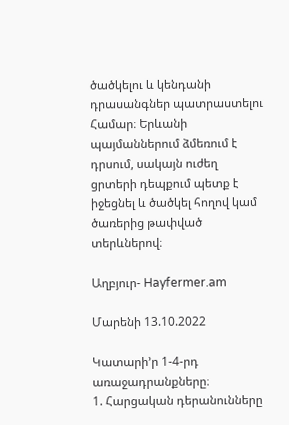ծածկելու և կենդանի դրասանգներ պատրաստելու Համար։ Երևանի պայմաններում ձմեռում է դրսում, սակայն ուժեղ ցրտերի դեպքում պետք է իջեցնել և ծածկել հողով կամ ծառերից թափված տերևներով։

Աղբյուր- Hayfermer.am

Մարենի 13.10.2022

Կատարի’ր 1-4-րդ առաջադրանքները։
1. Հարցական դերանունները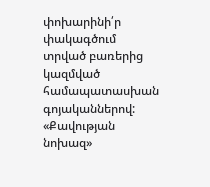փոխարինի՛ր փակագծում տրված բառերից կազմված համապատասխան գոյականներով:
«Քավության նոխազ»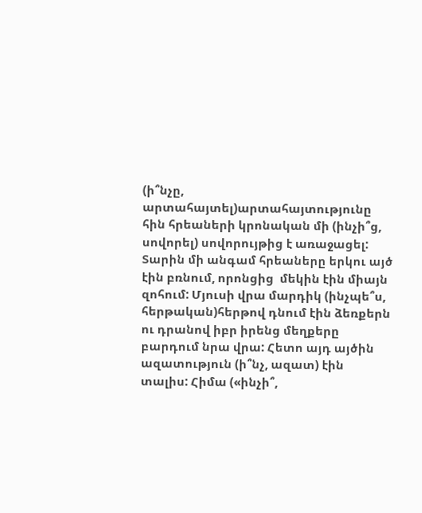(ի՞նչը, արտահայտել)արտահայտությունը հին հրեաների կրոնական մի (ինչի՞ց, սովորել) սովորույթից է առաջացել: Տարին մի անգամ հրեաները երկու այծ էին բռնում, որոնցից  մեկին էին միայն զոհում: Մյուսի վրա մարդիկ (ինչպե՞ս, հերթական)հերթով դնում էին ձեռքերն ու դրանով իբր իրենց մեղքերը բարդում նրա վրա: Հետո այդ այծին ազատություն (ի՞նչ, ազատ) էին տալիս: Հիմա («ինչի՞,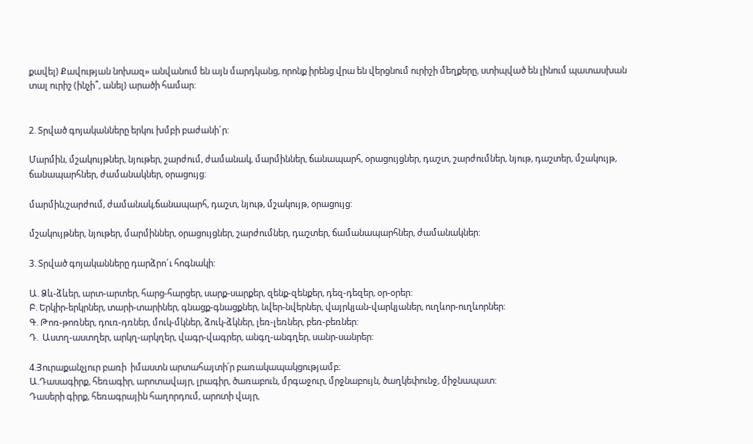քավել) Քավության նոխազ» անվանում են այն մարդկանց, որոնք իրենց վրա են վերցնում ուրիշի մեղքերը, ստիպված են լինում պատասխան տալ ուրիշ (ինչի՞, անել) արածի համար:


2. Տրված գոյականները երկու խմբի բաժանի´ր:

Մարմին, մշակույթներ, նյութեր, շարժում, ժամանակ, մարմիններ, ճանապարհ, օրացույցներ, դաշտ, շարժումներ, նյութ, դաշտեր, մշակույթ, ճանապարհներ, ժամանակներ, օրացույց:

մարմին,շարժում, ժամանակ,ճանապարհ, դաշտ, նյութ, մշակույթ, օրացույց:

մշակույթներ, նյութեր, մարմիններ, օրացույցներ, շարժումներ, դաշտեր, ճամանապարհներ, ժամանակներ:

3. Տրված գոյականները դարձրո´ւ հոգնակի:

Ա. Ձև-ձևեր, արտ-արտեր, հարց-հարցեր, սարք-սարքեր, զենք-զենքեր, դեզ-դեզեր, օր-օրեր:
Բ. Երկիր-երկրներ, տարի-տարիներ, գնացք-գնացքներ, նվեր-նվերներ, վայրկյան-վարկյաներ, ուղևոր-ուղևորներ:
Գ. Թոռ-թոռներ, դուռ-դռներ, մուկ-մկներ, ձուկ-ձկներ, լեռ-լեռներ, բեռ-բեռներ:
Դ.  Աստղ-աստղեր, արկղ-արկղեր, վագր-վագրեր, անգղ-անգղեր, սանր-սանրեր:

4.Յուրաքանչյուր բառի  իմաստն արտահայտի՛ր բառակապակցությամբ։
Ա.Դասագիրք, հեռագիր, արոտավայր, լրագիր, ծառաբուն, մրգաջուր, մրջնաբույն, ծաղկեփունջ, միջնապատ:
Դասերի գիրք, հեռագրային հաղորդում, արոտի վայր,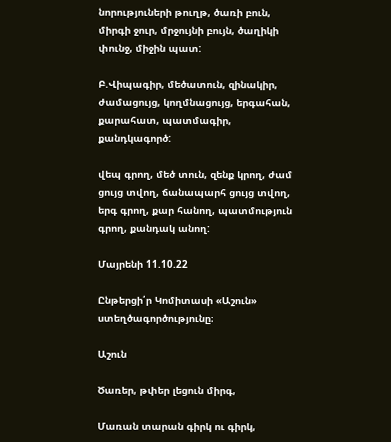նորություների թուղթ, ծառի բուն, միրգի ջուր, մրջույնի բույն, ծաղիկի փունջ, միջին պատ:

Բ.Վիպագիր, մեծատուն, զինակիր, ժամացույց, կողմնացույց, երգահան, քարահատ, պատմագիր, քանդկագործ:

վեպ գրող, մեծ տուն, զենք կրող, ժամ ցույց տվող, ճանապարհ ցույց տվող, երգ գրող, քար հանող, պատմություն գրող, քանդակ անող:

Մայրենի 11.10.22

Ընթերցի՛ր Կոմիտասի «Աշուն» ստեղծագործությունը։

Աշուն

Ծառեր, թփեր լեցուն միրգ,

Մառան տարան գիրկ ու գիրկ,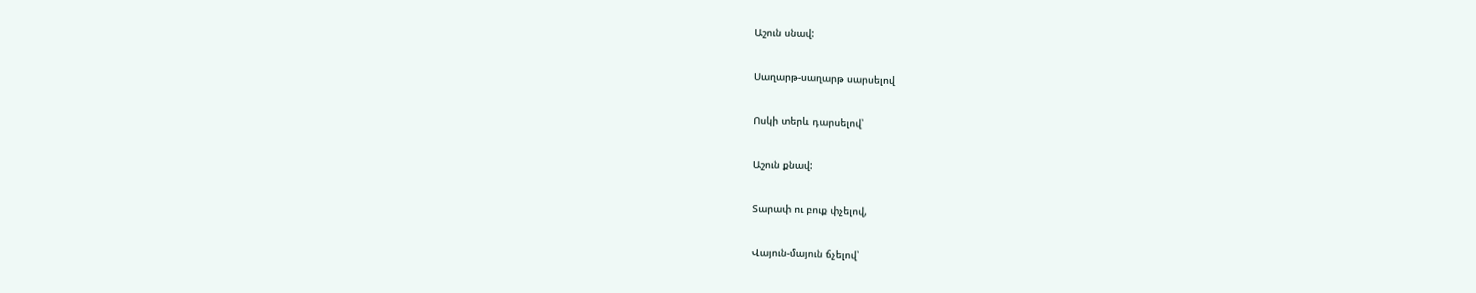Աշուն սնավ:

Սաղարթ-սաղարթ սարսելով

Ոսկի տերև դարսելով՝

Աշուն քնավ:

Տարափ ու բուք փչելով,

Վայուն-մայուն ճչելով՝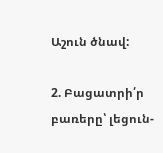Աշուն ծնավ:

2. Բացատրի՛ր բառերը՝ լեցուն-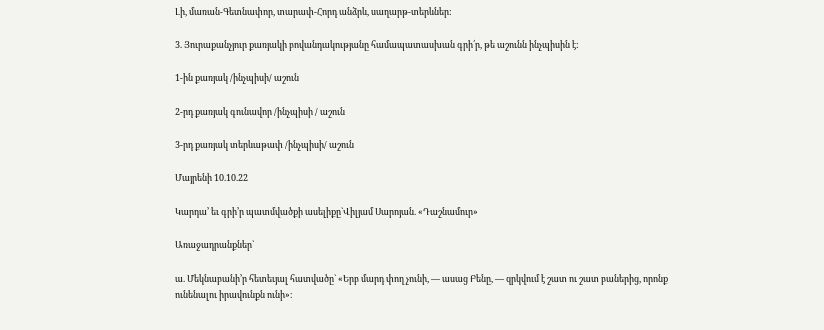Լի, մառան-Գետնափոր, տարափ-Հորդ անձրև, սաղարթ-տերևներ:

3. Յուրաքանչյուր քառյակի բովանդակությանը համապատասխան գրի՛ր, թե աշունն ինչպիսին է:

1-ին քառյակ /ինչպիսի/ աշուն

2-րդ քառյակ գունավոր /ինչպիսի / աշուն

3-րդ քառյակ տերևաթափ /ինչպիսի/ աշուն

Մայրենի 10.10.22

Կարդա’ եւ գրի’ր պատմվածքի ասելիքը`Վիլյամ Սարոյան. «Դաշնամուր»

Առաջադրանքներ`

ա. Մեկնաբանի’ր հետեւյալ հատվածը` «Երբ մարդ փող չունի, ― ասաց Բենը, ― զրկվում է շատ ու շատ բաներից, որոնք ունենալու իրավունքն ունի»։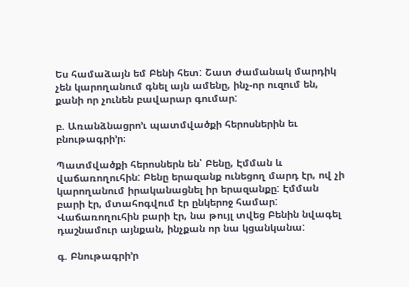Ես համաձայն եմ Բենի հետ: Շատ ժամանակ մարդիկ չեն կարողանում գնել այն ամենը, ինչ-որ ուզում են, քանի որ չունեն բավարար գումար:

բ. Առանձնացրո’ւ պատմվածքի հերոսներին եւ բնութագրի’ր։

Պատմվածքի հերոսներն են՝ Բենը, Էմման և վաճառողուհին: Բենը երազանք ունեցող մարդ էր, ով չի կարողանում իրականացնել իր երազանքը: Էմման բարի էր, մտահոգվում էր ընկերոջ համար: Վաճառողուհին բարի էր, նա թույլ տվեց Բենին նվագել դաշնամուր այնքան, ինչքան որ նա կցանկանա:

գ. Բնութագրի’ր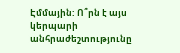Էմմային: Ո՞րն է այս կերպարի անհրաժեշտությունը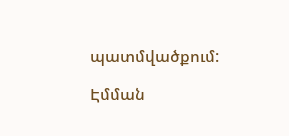պատմվածքում:

Էմման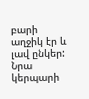բարի աղջիկ էր և լավ ընկեր: Նրա կերպարի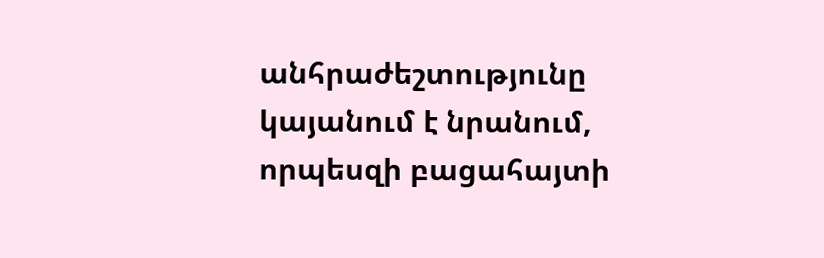անհրաժեշտությունը կայանում է նրանում, որպեսզի բացահայտի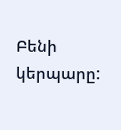Բենի կերպարը: